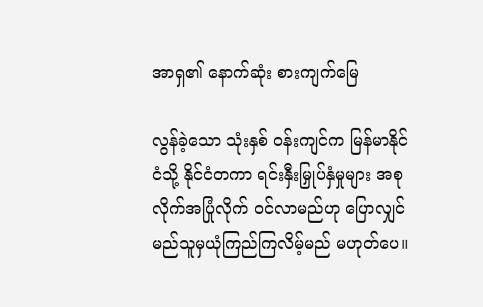အာရှ၏ နောက်ဆုံး စားကျက်မြေ

လွန်ခဲ့သော သုံးနှစ် ဝန်းကျင်က မြန်မာနိုင်ငံသို့ နိုင်ငံတကာ ရင်းနှီးမြှုပ်နှံမှုများ အစုလိုက်အပြုံလိုက် ဝင်လာမည်ဟု ပြောလျှင် မည်သူမှယုံကြည်ကြလိမ့်မည် မဟုတ်ပေ။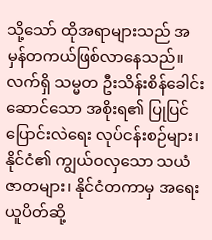သို့သော် ထိုအရာများသည် အမှန်တကယ်ဖြစ်လာနေသည်။ လက်ရှိ သမ္မတ ဦးသိန်းစိန်ခေါင်းဆောင်သော အစိုးရ၏ ပြုပြင်ပြောင်းလဲရေး လုပ်ငန်းစဉ်များ၊ နိုင်ငံ၏ ကျွယ်ဝလှသော သယံဇာတများ၊ နိုင်ငံတကာမှ အရေးယူပိတ်ဆို့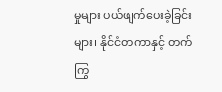မှုများ ပယ်ဖျက်ပေးခဲ့ခြင်းများ၊ နိုင်ငံတကာနှင့် တက်ကြွ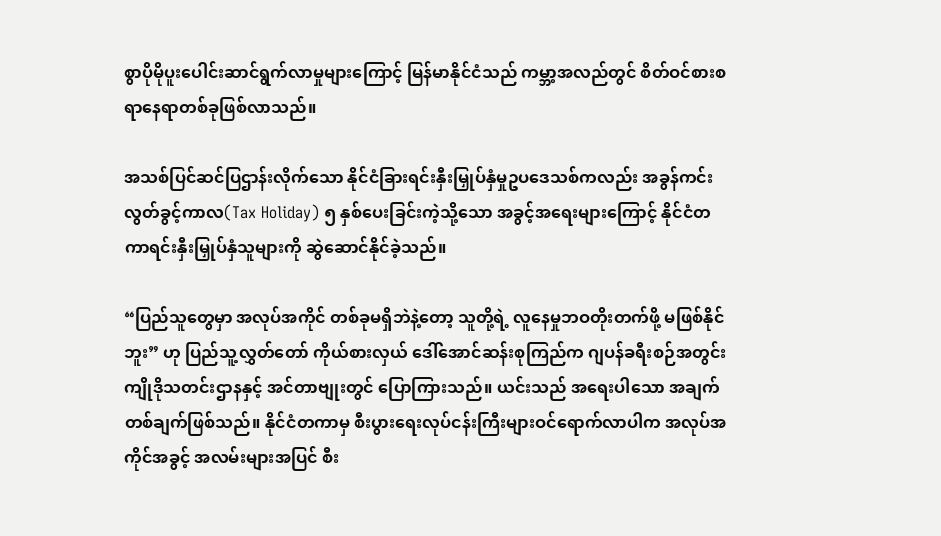စွာပိုမိုပူးပေါင်းဆာင်ရွက်လာမှုများကြောင့် မြန်မာနိုင်ငံသည် ကမ္ဘာ့အလည်တွင် စိတ်ဝင်စားစရာနေရာတစ်ခုဖြစ်လာသည်။

အသစ်ပြင်ဆင်ပြဌာန်းလိုက်သော နိုင်ငံခြားရင်းနှီးမြှုပ်နှံမှုဥပဒေသစ်ကလည်း အခွန်ကင်းလွတ်ခွင့်ကာလ(Tax Holiday) ၅ နှစ်ပေးခြင်းကဲ့သို့သော အခွင့်အရေးများကြောင့် နိုင်ငံတကာရင်းနှီးမြှုပ်နှံသူများကို ဆွဲဆောင်နိုင်ခဲ့သည်။

“ပြည်သူတွေမှာ အလုပ်အကိုင် တစ်ခုမရှိဘဲနဲ့တော့ သူတို့ရဲ့ လူနေမှုဘဝတိုးတက်ဖို့ မဖြစ်နိုင်ဘူး” ဟု ပြည်သူ့လွှတ်တော် ကိုယ်စားလှယ် ဒေါ်အောင်ဆန်းစုကြည်က ဂျပန်ခရီးစဉ်အတွင်း ကျိုဒိုသတင်းဌာနနှင့် အင်တာဗျုးတွင် ပြောကြားသည်။ ယင်းသည် အရေးပါသော အချက်တစ်ချက်ဖြစ်သည်။ နိုင်ငံတကာမှ စီးပွားရေးလုပ်ငန်းကြီးများဝင်ရောက်လာပါက အလုပ်အကိုင်အခွင့် အလမ်းများအပြင် စီး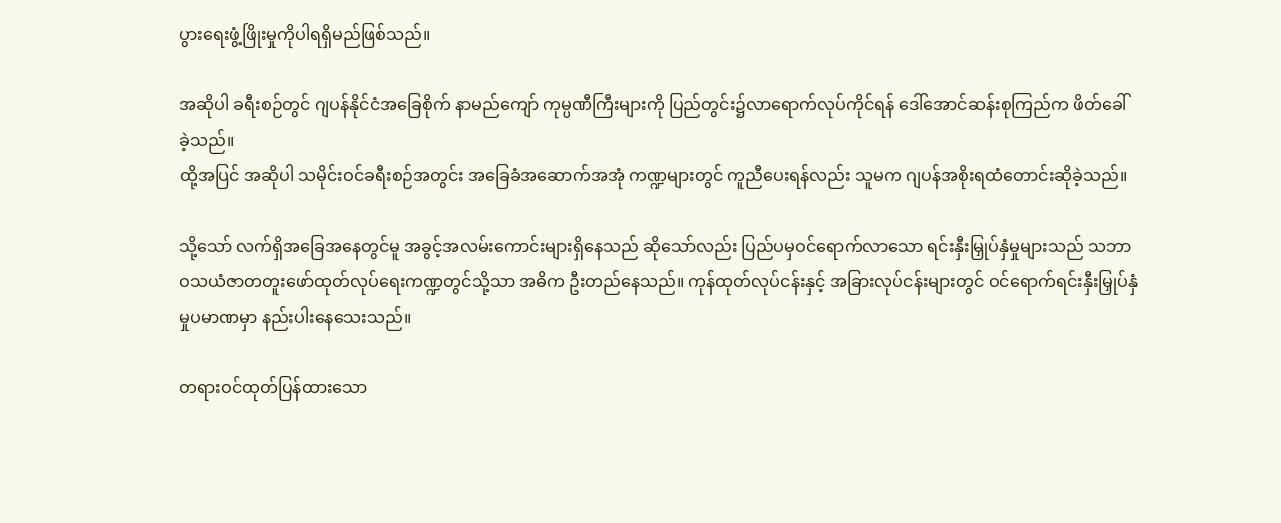ပွားရေးဖွံ့ဖြိုးမှုကိုပါရရှိမည်ဖြစ်သည်။

အဆိုပါ ခရီးစဉ်တွင် ဂျပန်နိုင်ငံအခြေစိုက် နာမည်ကျော် ကုမ္ပဏီကြီးများကို ပြည်တွင်း၌လာရောက်လုပ်ကိုင်ရန် ဒေါ်အောင်ဆန်းစုကြည်က ဖိတ်ခေါ်ခဲ့သည်။
ထို့အပြင် အဆိုပါ သမိုင်းဝင်ခရီးစဉ်အတွင်း အခြေခံအဆောက်အအုံ ကဏ္ဍများတွင် ကူညီပေးရန်လည်း သူမက ဂျပန်အစိုးရထံတောင်းဆိုခဲ့သည်။

သို့သော် လက်ရှိအခြေအနေတွင်မူ အခွင့်အလမ်းကောင်းများရှိနေသည် ဆိုသော်လည်း ပြည်ပမှဝင်ရောက်လာသော ရင်းနှီးမြှုပ်နှံမှုများသည် သဘာဝသယံဇာတတူးဖော်ထုတ်လုပ်ရေးကဏ္ဍတွင်သို့သာ အဓိက ဦးတည်နေသည်။ ကုန်ထုတ်လုပ်ငန်းနှင့် အခြားလုပ်ငန်းများတွင် ဝင်ရောက်ရင်းနှီးမြှုပ်နှံမှုပမာဏမှာ နည်းပါးနေသေးသည်။

တရားဝင်ထုတ်ပြန်ထားသော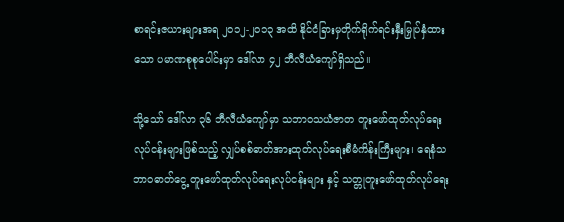စာရင်းဇယားများအရ ၂၀၁၂-၂၀၁၃ အထိ နိုင်ငံခြားမှတိုက်ရိုက်ရင်းနှီးမြှုပ်နှံထားသော ပမာဏစုစုပေါင်းမှာ ဒေါ်လာ ၄၂ ဘီလီယံကျော်ရှိသည်။

သို့သော် ဒေါ်လာ ၃၆ ဘီလီယံကျော်မှာ သဘာဝသယံဇာတ တူးဖော်ထုတ်လုပ်ရေးလုပ်ငန်းများဖြစ်သည့် လျှပ်စစ်ဓာတ်အားထုတ်လုပ်ရေးစီမံကိန်းကြီးများ၊ ရေနံသဘာဝဓာတ်ငွေ့ တူးဖော်ထုတ်လုပ်ရေးလုပ်ငန်းများ နှင့် သတ္တုတူးဖော်ထုတ်လုပ်ရေး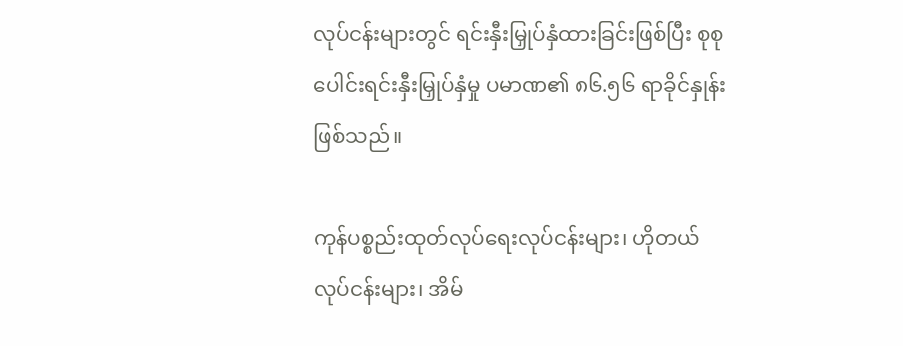လုပ်ငန်းများတွင် ရင်းနှီးမြှုပ်နှံထားခြင်းဖြစ်ပြီး စုစုပေါင်းရင်းနှီးမြှုပ်နှံမှု ပမာဏ၏ ၈၆.၅၆ ရာခိုင်နှုန်းဖြစ်သည်။

ကုန်ပစ္စည်းထုတ်လုပ်ရေးလုပ်ငန်းများ၊ ဟိုတယ်လုပ်ငန်းများ၊ အိမ်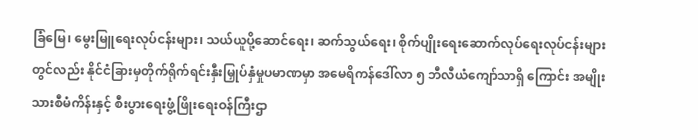ခြံမြေ၊ မွေးမြူရေးလုပ်ငန်းများ၊ သယ်ယူပို့ဆောင်ရေး၊ ဆက်သွယ်ရေး၊ စိုက်ပျိုးရေးဆောက်လုပ်ရေးလုပ်ငန်းများတွင်လည်း နိုင်ငံခြားမှတိုက်ရိုက်ရင်းနှီးမြှုပ်နှံမှုပမာဏမှာ အမေရိကန်ဒေါ်လာ ၅ ဘီလီယံကျော်သာရှိ ကြောင်း အမျိုးသားစီမံကိန်းနှင့် စီးပွားရေးဖွံ့ဖြိုးရေးဝန်ကြီးဌာ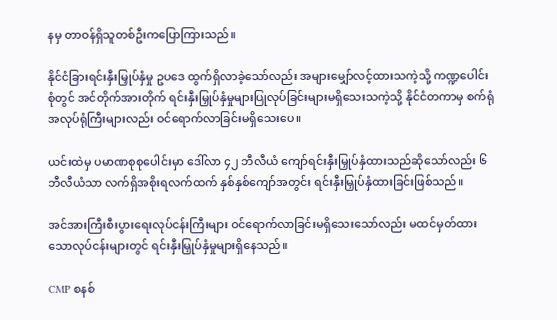နမှ တာဝန်ရှိသူတစ်ဦးကပြောကြားသည်။

နိုင်ငံခြားရင်းနှီးမြှုပ်နှံမှု ဥပဒေ ထွက်ရှိလာခဲ့သော်လည်း အများမျှော်လင့်ထားသကဲ့သို့ ကဏ္ဍပေါင်းစုံတွင် အင်တိုက်အားတိုက် ရင်းနှီးမြှုပ်နှံမှုများပြုလုပ်ခြင်းများမရှိသေးသကဲ့သို့ နိုင်ငံတကာမှ စက်ရုံအလုပ်ရုံကြီးများလည်း ဝင်ရောက်လာခြင်းမရှိသေးပေ။

ယင်းထဲမှ ပမာဏစုစုပေါင်းမှာ ဒေါ်လာ ၄၂ ဘီလီယံ ကျော်ရင်းနှီးမြှုပ်နှံထားသည်ဆိုသော်လည်း ၆ ဘီလီယံသာ လက်ရှိအစိုးရလက်ထက် နှစ်နှစ်ကျော်အတွင်း ရင်းနှီးမြှုပ်နှံထားခြင်းဖြစ်သည်။

အင်အားကြီးစီးပွားရေးလုပ်ငန်းကြီးများ ဝင်ရောက်လာခြင်းမရှိသေးသော်လည်း မထင်မှတ်ထားသောလုပ်ငန်းများတွင် ရင်းနှီးမြှုပ်နှံမှုများရှိနေသည်။

CMP စနစ်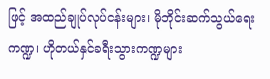ဖြင့် အထည်ချုပ်လုပ်ငန်းများ၊ မိုဘိုင်းဆက်သွယ်ရေးကဏ္ဍ၊ ဟိုတယ်နှင်ခရီးသွားကဏ္ဍများ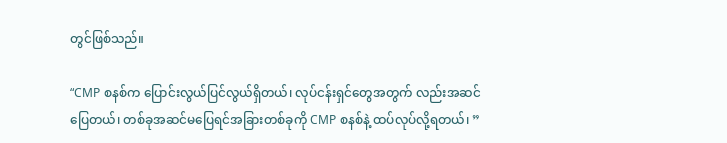တွင်ဖြစ်သည်။

“CMP စနစ်က ပြောင်းလွယ်ပြင်လွယ်ရှိတယ်၊ လုပ်ငန်းရှင်တွေအတွက် လည်းအဆင်ပြေတယ်၊ တစ်ခုအဆင်မပြေရင်အခြားတစ်ခုကို CMP စနစ်နဲ့ ထပ်လုပ်လို့ရတယ်၊ ”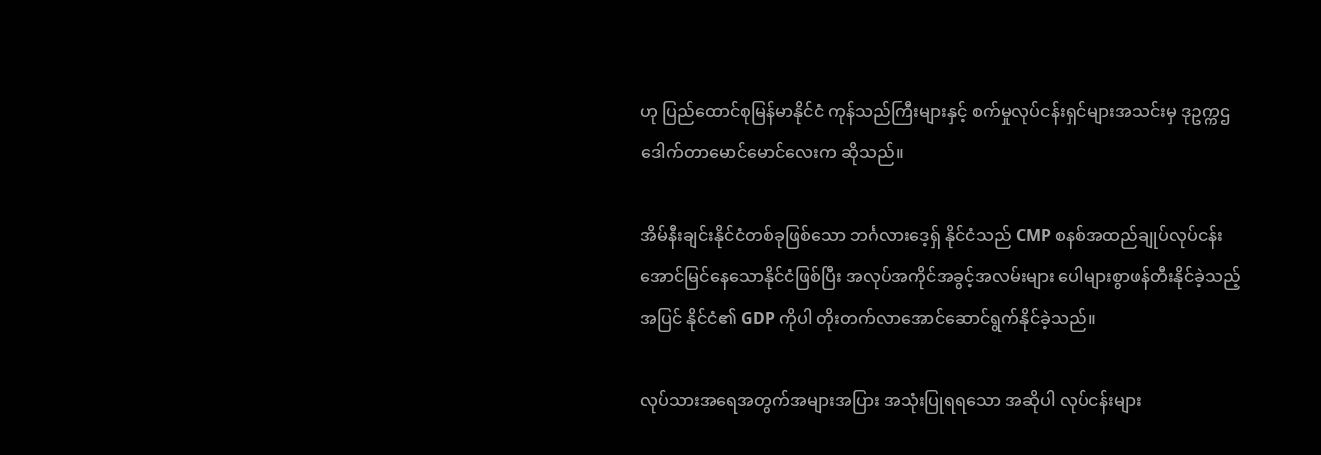ဟု ပြည်ထောင်စုမြန်မာနိုင်ငံ ကုန်သည်ကြီးများနှင့် စက်မှုလုပ်ငန်းရှင်များအသင်းမှ ဒုဥက္ကဌ ဒေါက်တာမောင်မောင်လေးက ဆိုသည်။

အိမ်နီးချင်းနိုင်ငံတစ်ခုဖြစ်သော ဘင်္ဂလားဒေ့ရှ် နိုင်ငံသည် CMP စနစ်အထည်ချုပ်လုပ်ငန်းအောင်မြင်နေသောနိုင်ငံဖြစ်ပြီး အလုပ်အကိုင်အခွင့်အလမ်းများ ပေါများစွာဖန်တီးနိုင်ခဲ့သည့်အပြင် နိုင်ငံ၏ GDP ကိုပါ တိုးတက်လာအောင်ဆောင်ရွက်နိုင်ခဲ့သည်။

လုပ်သားအရေအတွက်အများအပြား အသုံးပြုရရသော အဆိုပါ လုပ်ငန်းများ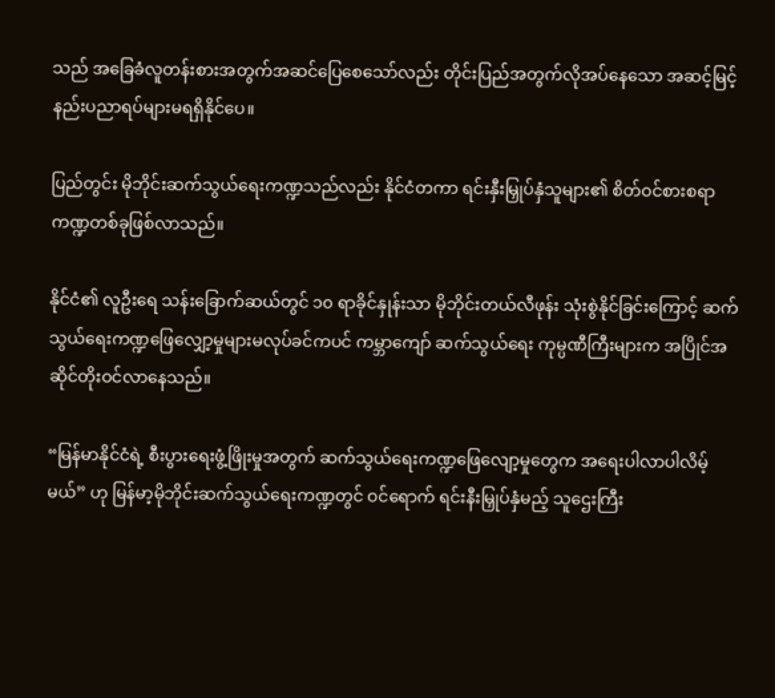သည် အခြေခံလူတန်းစားအတွက်အဆင်ပြေစေသော်လည်း တိုင်းပြည်အတွက်လိုအပ်နေသော အဆင့်မြင့်နည်းပညာရပ်များမရရှိနိုင်ပေ။

ပြည်တွင်း မိုဘိုင်းဆက်သွယ်ရေးကဏ္ဍသည်လည်း နိုင်ငံတကာ ရင်းနှီးမြှုပ်နှံသူများ၏ စိတ်ဝင်စားစရာ ကဏ္ဍတစ်ခုဖြစ်လာသည်။

နိုင်ငံ၏ လူဦးရေ သန်းခြောက်ဆယ်တွင် ၁၀ ရာခိုင်နှုန်းသာ မိုဘိုင်းတယ်လီဖုန်း သုံးစွဲနိုင်ခြင်းကြောင့် ဆက်သွယ်ရေးကဏ္ဍဖြေလျှော့မှုများမလုပ်ခင်ကပင် ကမ္ဘာကျော် ဆက်သွယ်ရေး ကုမ္ပဏီကြီးများက အပြိုင်အဆိုင်တိုးဝင်လာနေသည်။

“မြန်မာနိုင်ငံရဲ့ စီးပွားရေးဖွံ့ဖြိုးမှုအတွက် ဆက်သွယ်ရေးကဏ္ဍဖြေလျော့မှုတွေက အရေးပါလာပါလိမ့်မယ်” ဟု မြန်မာ့မိုဘိုင်းဆက်သွယ်ရေးကဏ္ဍတွင် ဝင်ရောက် ရင်းနီးမြှုပ်နှံမည့် သူဌေးကြီး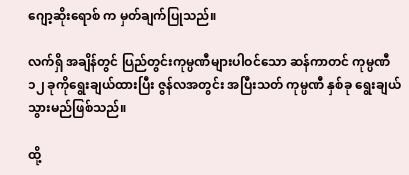ဂျော့ဆိုးရောစ် က မှတ်ချက်ပြုသည်။

လက်ရှိ အချိန်တွင် ပြည်တွင်းကုမ္ပဏီများပါဝင်သော ဆန်ကာတင် ကုမ္ပဏီ ၁၂ ခုကိုရွေးချယ်ထားပြီး ဇွန်လအတွင်း အပြီးသတ် ကုမ္ပဏီ နှစ်ခု ရွေးချယ်သွားမည်ဖြစ်သည်။

ထို့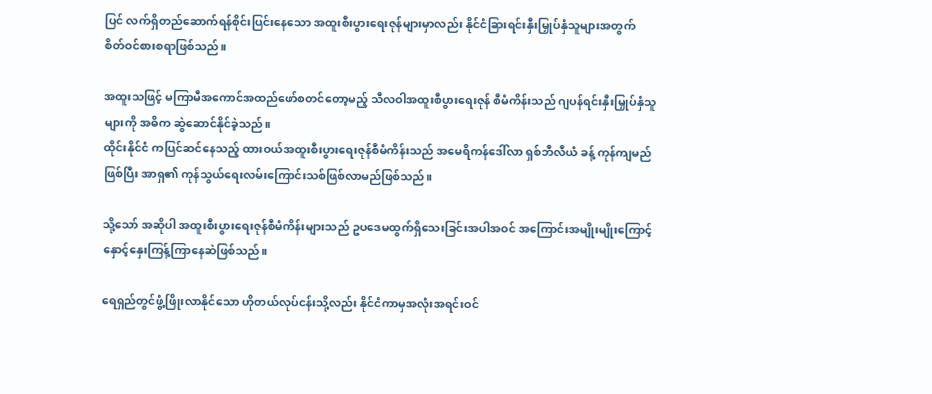ပြင် လက်ရှိတည်ဆောက်ရန်စိုင်းပြင်းနေသော အထူးစီးပွားရေးဇုန်များမှာလည်း နိုင်ငံခြားရင်းနှီးမြှုပ်နှံသူများအတွက် စိတ်ဝင်စားစရာဖြစ်သည်။

အထူးသဖြင့် မကြာမီအကောင်အထည်ဖော်စတင်တော့မည့် သီလဝါအထူးစီပွားရေးဇုန် စီမံကိန်းသည် ဂျပန်ရင်းနှီးမြှုပ်နှံသူများကို အဓိက ဆွဲဆောင်နိုင်ခဲ့သည်။
ထိုင်းနိုင်ငံ ကပြင်ဆင်နေသည့် ထားဝယ်အထူးစီးပွားရေးဇုန်စီမံကိန်းသည် အမေရိကန်ဒေါ်လာ ရှစ်ဘီလီယံ ခန့် ကုန်ကျမည်ဖြစ်ပြီး အာရှ၏ ကုန်သွယ်ရေးလမ်းကြောင်းသစ်ဖြစ်လာမည်ဖြစ်သည်။

သို့သော် အဆိုပါ အထူးစီးပွားရေးဇုန်စီမံကိန်းများသည် ဥပဒေမထွက်ရှိသေးခြင်းအပါအဝင် အကြောင်းအမျိုးမျိုးကြောင့် နှောင့်နှေးကြန့်ကြာနေဆဲဖြစ်သည်။

ရေရှည်တွင်ဖွံ့ဖြိုးလာနိုင်သော ဟိုတယ်လုပ်ငန်းသို့လည်း နိုင်ငံကာမှအလုံးအရင်းဝင်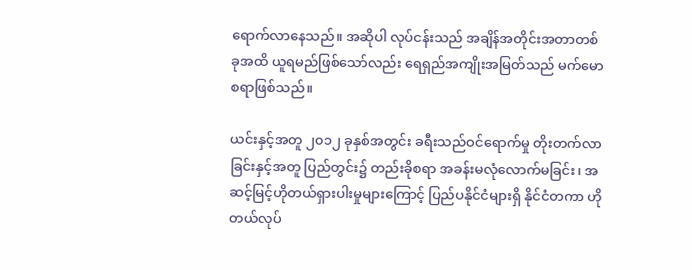ရောက်လာနေသည်။ အဆိုပါ လုပ်ငန်းသည် အချိန်အတိုင်းအတာတစ်ခုအထိ ယူရမည်ဖြစ်သော်လည်း ရေရှည်အကျိုးအမြတ်သည် မက်မောစရာဖြစ်သည်။

ယင်းနှင့်အတူ ၂၀၁၂ ခုနှစ်အတွင်း ခရီးသည်ဝင်ရောက်မှု တိုးတက်လာခြင်းနှင့်အတူ ပြည်တွင်း၌ တည်းခိုစရာ အခန်းမလုံလောက်မခြင်း၊ အဆင့်မြင့်ဟိုတယ်ရှားပါးမှုများကြောင့် ပြည်ပနိုင်ငံများရှိ နိုင်ငံတကာ ဟိုတယ်လုပ်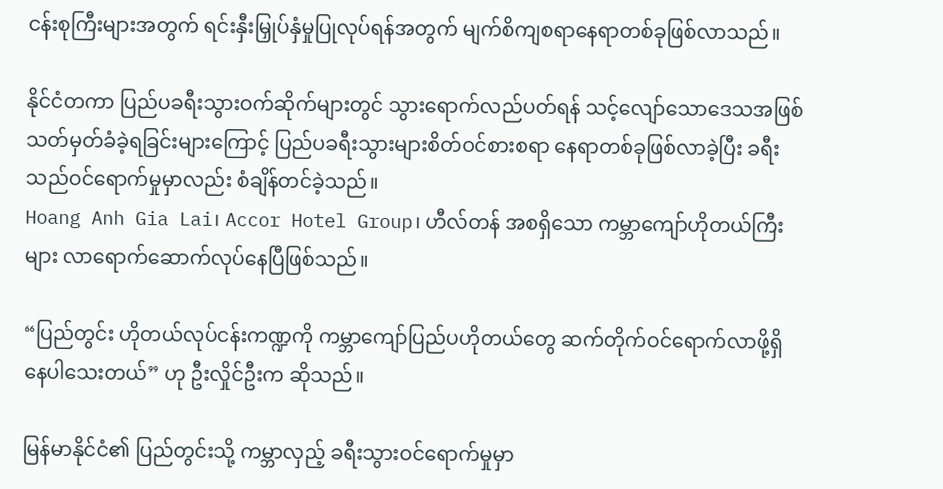ငန်းစုကြီးများအတွက် ရင်းနှီးမြှုပ်နှံမှုပြုလုပ်ရန်အတွက် မျက်စိကျစရာနေရာတစ်ခုဖြစ်လာသည်။

နိုင်ငံတကာ ပြည်ပခရီးသွားဝက်ဆိုက်များတွင် သွားရောက်လည်ပတ်ရန် သင့်လျော်သောဒေသအဖြစ် သတ်မှတ်ခံခဲ့ရခြင်းများကြောင့် ပြည်ပခရီးသွားများစိတ်ဝင်စားစရာ နေရာတစ်ခုဖြစ်လာခဲ့ပြီး ခရီးသည်ဝင်ရောက်မှုမှာလည်း စံချိန်တင်ခဲ့သည်။
Hoang Anh Gia Lai၊ Accor Hotel Group၊ ဟီလ်တန် အစရှိသော ကမ္ဘာကျော်ဟိုတယ်ကြီးများ လာရောက်ဆောက်လုပ်နေပြီဖြစ်သည်။

“ပြည်တွင်း ဟိုတယ်လုပ်ငန်းကဏ္ဍကို ကမ္ဘာကျော်ပြည်ပဟိုတယ်တွေ ဆက်တိုက်ဝင်ရောက်လာဖို့ရှိနေပါသေးတယ်” ဟု ဦးလှိုင်ဦးက ဆိုသည်။

မြန်မာနိုင်ငံ၏ ပြည်တွင်းသို့ ကမ္ဘာလှည့် ခရီးသွားဝင်ရောက်မှုမှာ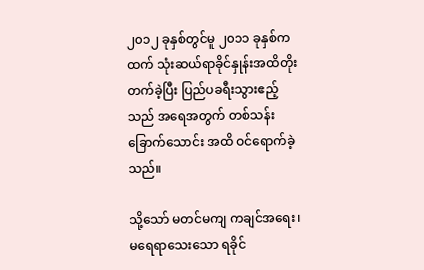၂၀၁၂ ခုနှစ်တွင်မူ ၂၀၁၁ ခုနှစ်ကထက် သုံးဆယ်ရာခိုင်နှုန်းအထိတိုးတက်ခဲ့ပြီး ပြည်ပခရီးသွားဧည့်သည် အရေအတွက် တစ်သန်းခြောက်သောင်း အထိ ဝင်ရောက်ခဲ့သည်။

သို့သော် မတင်မကျ ကချင်အရေး၊ မရေရာသေးသော ရခိုင်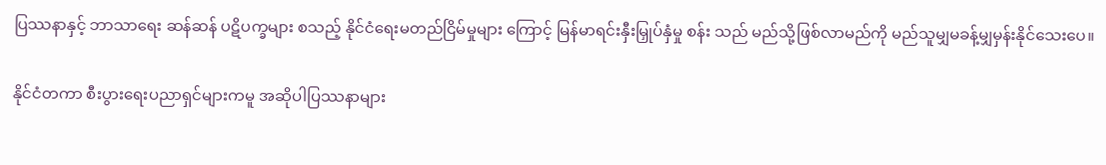ပြဿနာနှင့် ဘာသာရေး ဆန်ဆန် ပဋိပက္ခများ စသည့် နိုင်ငံရေးမတည်ငြိမ်မှုများ ကြောင့် မြန်မာရင်းနှီးမြှုပ်နှံမှု စန်း သည် မည်သို့ဖြစ်လာမည်ကို မည်သူမျှမခန့်မျှမှန်းနိုင်သေးပေ။

နိုင်ငံတကာ စီးပွားရေးပညာရှင်များကမူ အဆိုပါပြဿနာများ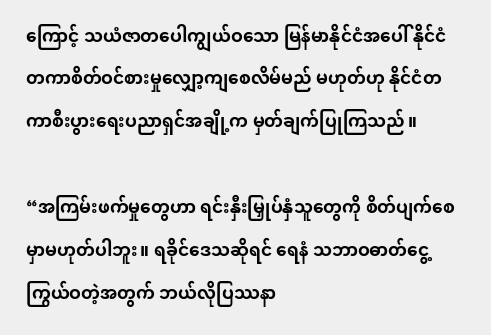ကြောင့် သယံဇာတပေါကျွယ်ဝသော မြန်မာနိုင်ငံအပေါ် နိုင်ငံတကာစိတ်ဝင်စားမှုလျှော့ကျစေလိမ်မည် မဟုတ်ဟု နိုင်ငံတကာစီးပွားရေးပညာရှင်အချို့က မှတ်ချက်ပြုကြသည်။

“အကြမ်းဖက်မှုတွေဟာ ရင်းနှီးမြှုပ်နှံသူတွေကို စိတ်ပျက်စေမှာမဟုတ်ပါဘူး။ ရခိုင်ဒေသဆိုရင် ရေနံ သဘာဝဓာတ်ငွေ့ကြွယ်ဝတဲ့အတွက် ဘယ်လိုပြဿနာ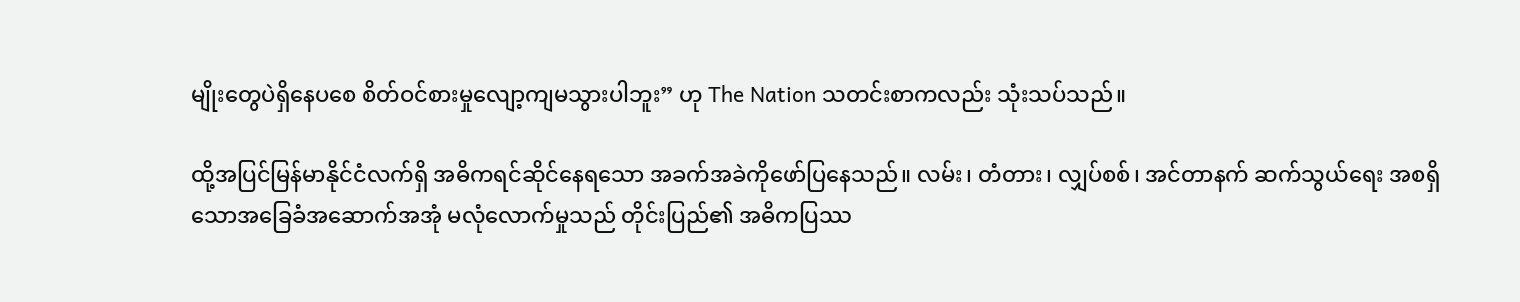မျိုးတွေပဲရှိနေပစေ စိတ်ဝင်စားမှုလျော့ကျမသွားပါဘူး” ဟု The Nation သတင်းစာကလည်း သုံးသပ်သည်။

ထို့အပြင်မြန်မာနိုင်ငံလက်ရှိ အဓိကရင်ဆိုင်နေရသော အခက်အခဲကိုဖော်ပြနေသည်။ လမ်း၊ တံတား၊ လျှပ်စစ်၊ အင်တာနက် ဆက်သွယ်ရေး အစရှိသောအခြေခံအဆောက်အအုံ မလုံလောက်မှုသည် တိုင်းပြည်၏ အဓိကပြဿ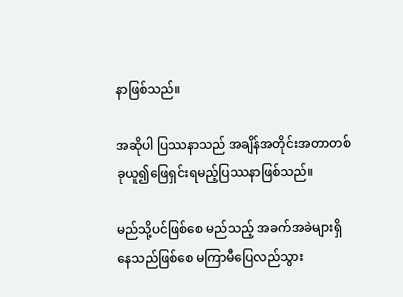နာဖြစ်သည်။

အဆိုပါ ပြဿနာသည် အချိန်အတိုင်းအတာတစ်ခုယူ၍ဖြေရှင်းရမည့်ပြဿနာဖြစ်သည်။

မည်သို့ပင်ဖြစ်စေ မည်သည့် အခက်အခဲများရှိနေသည်ဖြစ်စေ မကြာမီပြေလည်သွား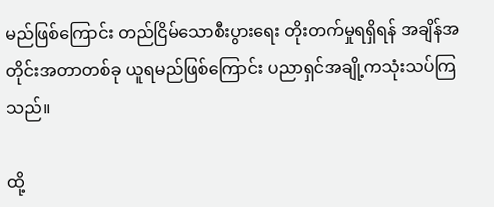မည်ဖြစ်ကြောင်း တည်ငြိမ်သောစီးပွားရေး တိုးတက်မှုရရှိရန် အချိန်အတိုင်းအတာတစ်ခု ယူရမည်ဖြစ်ကြောင်း ပညာရှင်အချို့ကသုံးသပ်ကြသည်။

ထို့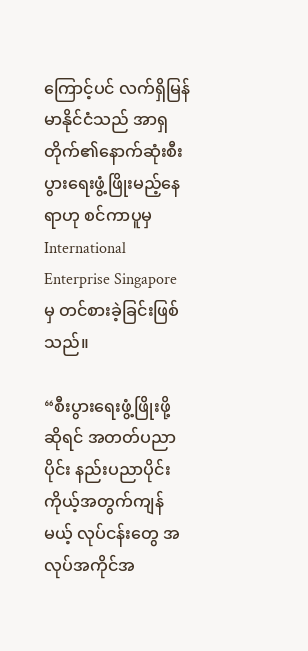ကြောင့်ပင် လက်ရှိမြန်မာနိုင်ငံသည် အာရှတိုက်၏နောက်ဆုံးစီးပွားရေးဖွံ့ဖြိုးမည့်နေရာဟု စင်ကာပူမှ International Enterprise Singapore မှ တင်စားခဲ့ခြင်းဖြစ်သည်။

“စီးပွားရေးဖွံ့ဖြိုးဖို့ ဆိုရင် အတတ်ပညာပိုင်း နည်းပညာပိုင်း ကိုယ့်အတွက်ကျန်မယ့် လုပ်ငန်းတွေ အလုပ်အကိုင်အ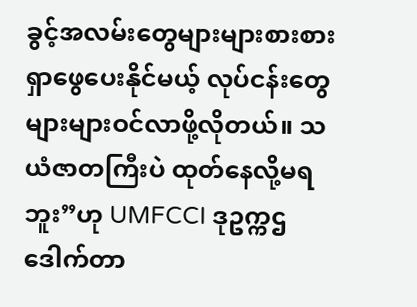ခွင့်အလမ်းတွေများများစားစားရှာဖွေပေးနိုင်မယ့် လုပ်ငန်းတွေ များများဝင်လာဖို့လိုတယ်။ သယံဇာတကြီးပဲ ထုတ်နေလို့မရဘူး”ဟု UMFCCI ဒုဥက္ကဌ ဒေါက်တာ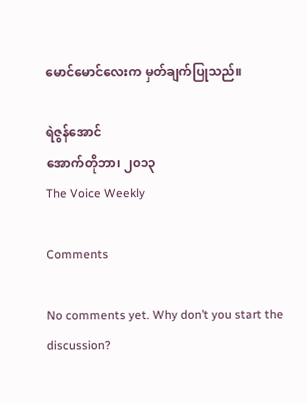မောင်မောင်လေးက မှတ်ချက်ပြုသည်။

ရဲဇွန်အောင်
အောက်တိုဘာ၊ ၂၀၁၃
The Voice Weekly

Comments

No comments yet. Why don’t you start the discussion?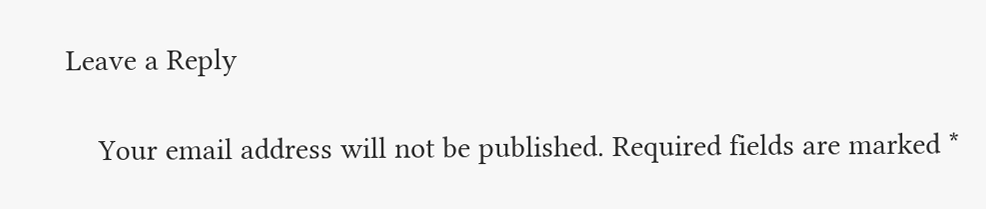Leave a Reply

    Your email address will not be published. Required fields are marked *